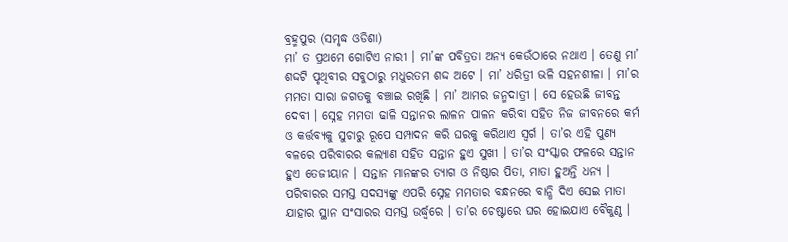ବ୍ରହ୍ମପୁର (ସମୃଦ୍ଧ ଓଡିଶା)
ମା’ ତ ପ୍ରଥମେ ଗୋଟିଏ ନାରୀ । ମା’ଙ୍କ ପବିତ୍ରତା ଅନ୍ୟ କେଉଁଠାରେ ନଥାଏ । ତେଣୁ ମା’ ଶଦ୍ଦଟି ପୃଥିବୀର ସବୁଠାରୁ ମଧୁରତମ ଶଦ୍ଦ ଅଟେ । ମା’ ଧରିତ୍ରୀ ଭଳି ସହନଶୀଳା । ମା’ର ମମତା ସାରା ଜଗତକୁ ବଞ୍ଚାଇ ରଖିଛି । ମା’ ଆମର ଜନ୍ମଦାତ୍ରୀ । ସେ ହେଉଛି ଜୀବନ୍ତ ଦେବୀ । ସ୍ନେହ ମମତା ଢାଳି ସନ୍ତାନର ଲାଳନ ପାଳନ କରିବା ସହିତ ନିଜ ଜୀବନରେ କର୍ମ ଓ କର୍ତ୍ତବ୍ୟକୁ ସୁଚାରୁ ରୂପେ ସମ୍ପାଦନ କରି ଘରକୁ କରିଥାଏ ସ୍ୱର୍ଗ । ତା’ର ଏହି ପୁଣ୍ୟ ବଳରେ ପରିବାରର କଲ୍ୟାଣ ସହିତ ସନ୍ତାନ ହୁଏ ସୁଖୀ । ତା’ର ସଂସ୍କାର ଫଳରେ ସନ୍ତାନ ହୁଏ ତେଜୀୟାନ । ସନ୍ତାନ ମାନଙ୍କର ତ୍ୟାଗ ଓ ନିଷ୍ଠାର ପିତା, ମାତା ହୁଅନ୍ତି ଧନ୍ୟ । ପରିବାରର ସମସ୍ତ ସଦସ୍ୟଙ୍କୁ ଏପରି ସ୍ନେହ ମମତାର ବନ୍ଧନରେ ବାନ୍ଧି ଦିଏ ସେଇ ମାତା ଯାହାର ସ୍ଥାନ ସଂସାରର ସମସ୍ତ ଉର୍ଦ୍ଧ୍ୱରେ । ତା’ର ଚେଷ୍ଟାରେ ଘର ହୋଇଯାଏ ବୈକୁଣ୍ଠ ।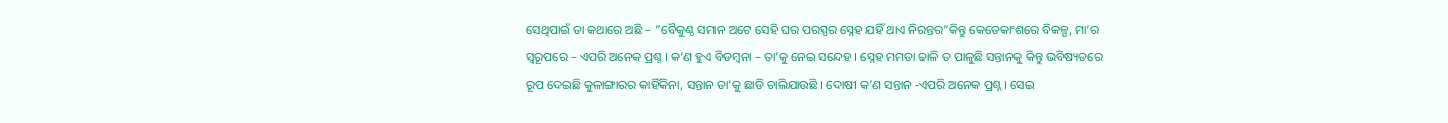ସେଥିପାଇଁ ତା କଥାରେ ଅଛି – ”ବୈକୁଣ୍ଠ ସମାନ ଅଟେ ସେହି ଘର ପରସ୍ପର ସ୍ନେହ ଯହିଁ ଥାଏ ନିରନ୍ତର”କିନ୍ତୁ କେତେକାଂଶରେ ବିକଳ୍ପ, ମା’ର ସ୍ୱରୂପରେ – ଏପରି ଅନେକ ପ୍ରଶ୍ନ । କ’ଣ ହୁଏ ବିଡମ୍ବନା – ତା’କୁ ନେଇ ସନ୍ଦେହ । ସ୍ନେହ ମମତା ଢାଳି ତ ପାଳୁଛି ସନ୍ତାନକୁ କିନ୍ତୁ ଭବିଷ୍ୟତରେ ରୂପ ଦେଇଛି କୁଳାଙ୍ଗାରର କାହିଁକିନା, ସନ୍ତାନ ତା’କୁ ଛାଡି ଚାଲିଯାଉଛି । ଦୋଷୀ କ’ଣ ସନ୍ତାନ -ଏପରି ଅନେକ ପ୍ରଶ୍ନ । ସେଇ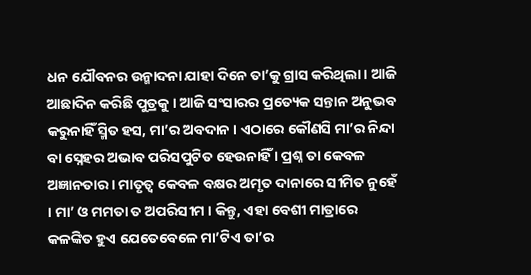ଧନ ଯୌବନର ଉନ୍ମାଦନା ଯାହା ଦିନେ ତା’କୁ ଗ୍ରାସ କରିଥିଲା । ଆଜି ଆଛାଦିନ କରିଛି ପୁତ୍ରକୁ । ଆଜି ସଂସାରର ପ୍ରତ୍ୟେକ ସନ୍ତାନ ଅନୁଭବ କରୁନାହିଁ ସ୍ମିତ ହସ, ମା’ର ଅବଦାନ । ଏଠାରେ କୌଣସି ମା’ର ନିନ୍ଦା ବା ସ୍ନେହର ଅଭାବ ପରିସପୁଟିତ ହେଉନାହିଁ । ପ୍ରଶ୍ନ ତା କେବଳ ଅଜ୍ଞାନତାର । ମାତୃତ୍ୱ କେବଳ ବକ୍ଷର ଅମୃତ ଦାନାରେ ସୀମିତ ନୁହେଁ । ମା’ ଓ ମମତା ତ ଅପରିସୀମ । କିନ୍ତୁ, ଏହା ବେଶୀ ମାତ୍ରାରେ କଳଙ୍କିତ ହୁଏ ଯେତେବେଳେ ମା’ଟିଏ ତା’ର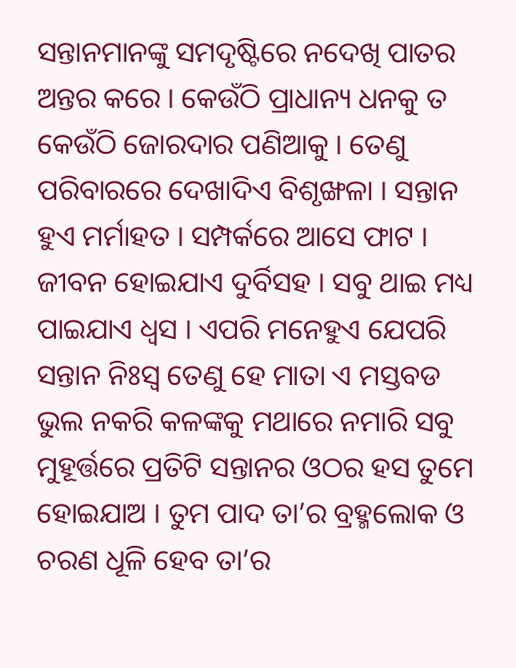ସନ୍ତାନମାନଙ୍କୁ ସମଦୃଷ୍ଟିରେ ନଦେଖି ପାତର ଅନ୍ତର କରେ । କେଉଁଠି ପ୍ରାଧାନ୍ୟ ଧନକୁ ତ କେଉଁଠି ଜୋରଦାର ପଣିଆକୁ । ତେଣୁ ପରିବାରରେ ଦେଖାଦିଏ ବିଶୃଙ୍ଖଳା । ସନ୍ତାନ ହୁଏ ମର୍ମାହତ । ସମ୍ପର୍କରେ ଆସେ ଫାଟ । ଜୀବନ ହୋଇଯାଏ ଦୁର୍ବିସହ । ସବୁ ଥାଇ ମଧ୍ୟ ପାଇଯାଏ ଧ୍ୱସ । ଏପରି ମନେହୁଏ ଯେପରି ସନ୍ତାନ ନିଃସ୍ୱ ତେଣୁ ହେ ମାତା ଏ ମସ୍ତବଡ ଭୁଲ ନକରି କଳଙ୍କକୁ ମଥାରେ ନମାରି ସବୁ ମୁହୂର୍ତ୍ତରେ ପ୍ରତିଟି ସନ୍ତାନର ଓଠର ହସ ତୁମେ ହୋଇଯାଅ । ତୁମ ପାଦ ତା’ର ବ୍ରହ୍ମଲୋକ ଓ ଚରଣ ଧୂଳି ହେବ ତା’ର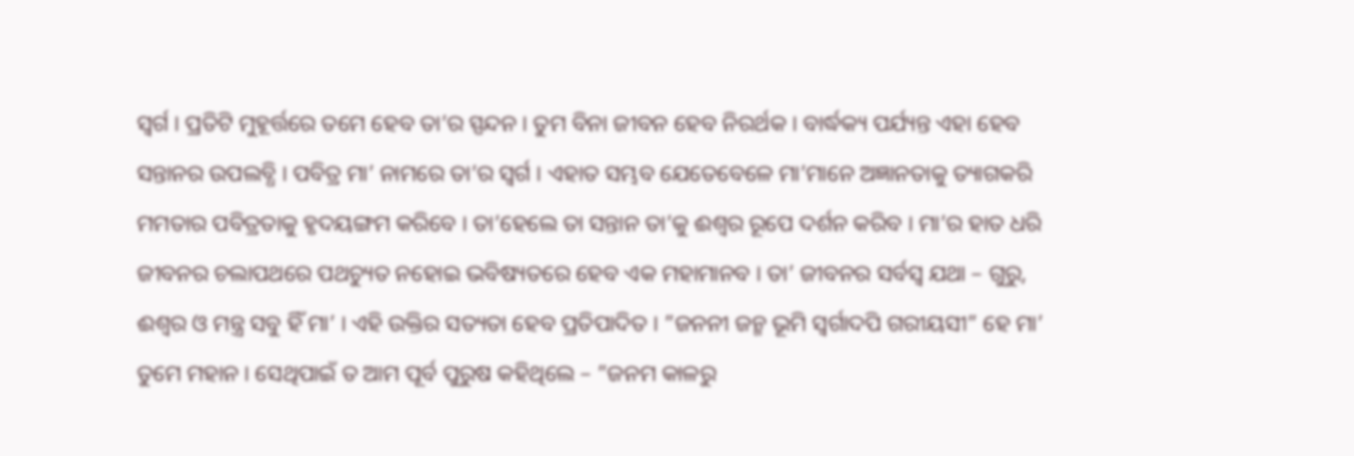ସ୍ୱର୍ଗ । ପ୍ରତିଟି ମୁହୂର୍ତ୍ତରେ ତମେ ହେବ ତା’ର ସ୍ପନ୍ଦନ । ତୁମ ବିନା ଜୀବନ ହେବ ନିରର୍ଥକ । ବାର୍ଦ୍ଧକ୍ୟ ପର୍ଯ୍ୟନ୍ତ ଏହା ହେବ ସନ୍ତାନର ଉପଲବ୍ଧି । ପବିତ୍ର ମା’ ନାମରେ ତା’ର ସ୍ୱର୍ଗ । ଏହାତ ସମ୍ଭବ ଯେତେବେଳେ ମା’ମାନେ ଅଜ୍ଞାନତାକୁ ତ୍ୟାଗକରି ମମତାର ପବିତ୍ରତାକୁ ହୃଦୟଙ୍ଗମ କରିବେ । ତା’ହେଲେ ତା ସନ୍ତାନ ତା’କୁ ଈଶ୍ୱର ରୂପେ ଦର୍ଶନ କରିବ । ମା’ର ହାତ ଧରି ଜୀବନର ଚଲାପଥରେ ପଥଚ୍ୟୁତ ନହୋଇ ଭବିଷ୍ୟତରେ ହେବ ଏକ ମହାମାନବ । ତା’ ଜୀବନର ସର୍ବସ୍ୱ ଯଥା – ଗୁରୁ, ଈଶ୍ୱର ଓ ମନ୍ତ୍ର ସବୁ ହିଁ ମା’ । ଏହି ଉକ୍ତିର ସତ୍ୟତା ହେବ ପ୍ରତିପାଦିତ । ”ଜନନୀ ଜନ୍ମ ଭୂମି ସ୍ୱର୍ଗାଦପି ଗରୀୟସୀ” ହେ ମା’ ତୁମେ ମହାନ । ସେଥିପାଇଁ ତ ଆମ ପୂର୍ବ ପୁରୁଷ କହିଥିଲେ – ”ଜନମ କାଳରୁ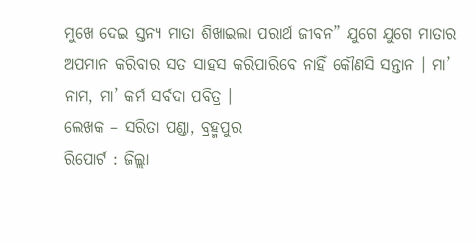ମୁଖେ ଦେଇ ସ୍ତନ୍ୟ ମାତା ଶିଖାଇଲା ପରାର୍ଥ ଜୀବନ” ଯୁଗେ ଯୁଗେ ମାତାର ଅପମାନ କରିବାର ସତ ସାହସ କରିପାରିବେ ନାହିଁ କୌଣସି ସନ୍ତାନ । ମା’ ନାମ, ମା’ କର୍ମ ସର୍ବଦା ପବିତ୍ର ।
ଲେଖକ – ସରିତା ପଣ୍ଡା, ବ୍ରହ୍ମପୁର
ରିପୋର୍ଟ : ଜିଲ୍ଲା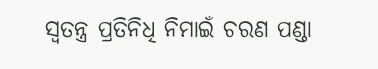ସ୍ୱତନ୍ତ୍ର ପ୍ରତିନିଧି ନିମାଇଁ ଚରଣ ପଣ୍ଡା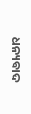ଧନ୍ୟବାଦ